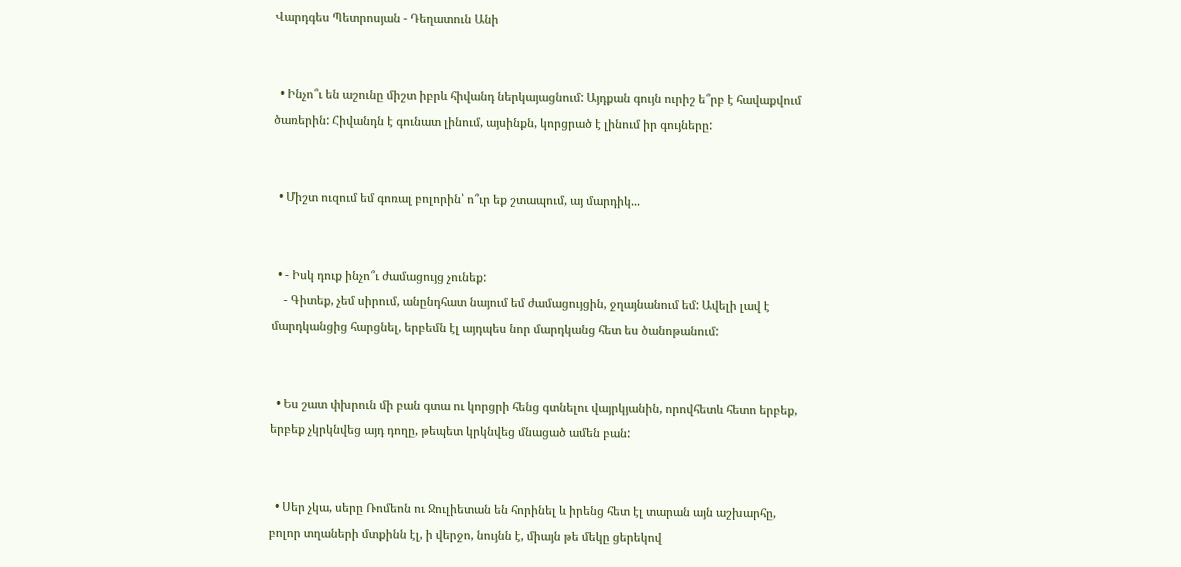Վարդգես Պետրոսյան - Դեղատուն Անի


  • Ինչո՞ւ են աշունը միշտ իբրև հիվանդ ներկայացնում: Այդքան գույն ուրիշ ե՞րբ է հավաքվում ծառերին: Հիվանդն է գունատ լինում, այսինքն, կորցրած է լինում իր գույները:


  • Միշտ ուզում եմ գոռալ բոլորին՝ ո՞ւր եք շտապում, այ մարդիկ...


  • - Իսկ դուք ինչո՞ւ ժամացույց չունեք:
    - Գիտեք, չեմ սիրում, անընդհատ նայում եմ ժամացույցին, ջղայնանում եմ: Ավելի լավ է մարդկանցից հարցնել, երբեմն էլ այդպես նոր մարդկանց հետ ես ծանոթանում:


  • Ես շատ փխրուն մի բան գտա ու կորցրի հենց գտնելու վայրկյանին, որովհետև հետո երբեք, երբեք չկրկնվեց այդ դողը, թեպետ կրկնվեց մնացած ամեն բան:


  • Սեր չկա, սերը Ռոմեոն ու Ջուլիետան են հորինել և իրենց հետ էլ տարան այն աշխարհը, բոլոր տղաների մտքինն էլ, ի վերջո, նույնն է, միայն թե մեկը ցերեկով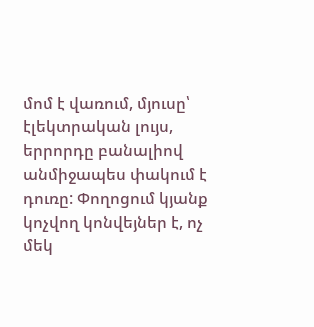մոմ է վառում, մյուսը՝ էլեկտրական լույս, երրորդը բանալիով անմիջապես փակում է դուռը: Փողոցում կյանք կոչվող կոնվեյներ է, ոչ մեկ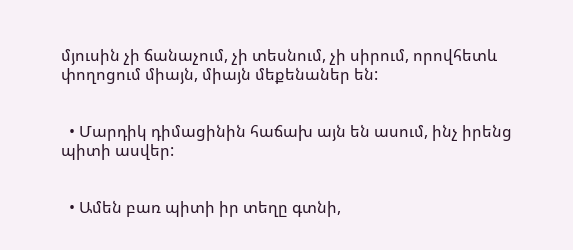մյուսին չի ճանաչում, չի տեսնում, չի սիրում, որովհետև փողոցում միայն, միայն մեքենաներ են:


  • Մարդիկ դիմացինին հաճախ այն են ասում, ինչ իրենց պիտի ասվեր:


  • Ամեն բառ պիտի իր տեղը գտնի,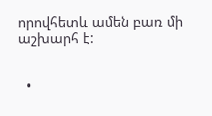որովհետև ամեն բառ մի աշխարհ է:


  •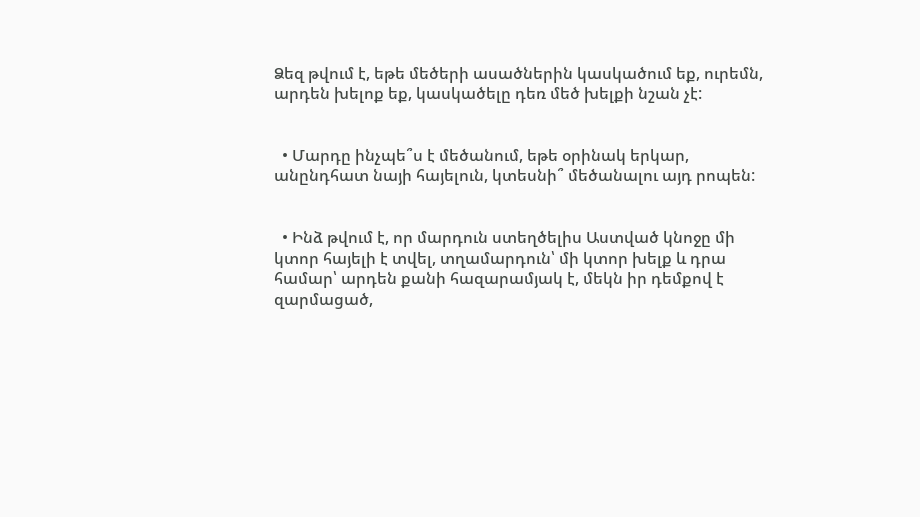Ձեզ թվում է, եթե մեծերի ասածներին կասկածում եք, ուրեմն, արդեն խելոք եք, կասկածելը դեռ մեծ խելքի նշան չէ:


  • Մարդը ինչպե՞ս է մեծանում, եթե օրինակ երկար, անընդհատ նայի հայելուն, կտեսնի՞ մեծանալու այդ րոպեն:


  • Ինձ թվում է, որ մարդուն ստեղծելիս Աստված կնոջը մի կտոր հայելի է տվել, տղամարդուն՝ մի կտոր խելք և դրա համար՝ արդեն քանի հազարամյակ է, մեկն իր դեմքով է զարմացած,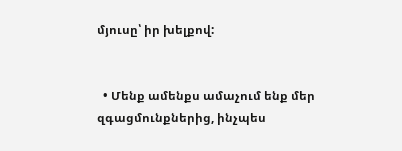մյուսը՝ իր խելքով:


  • Մենք ամենքս ամաչում ենք մեր զգացմունքներից, ինչպես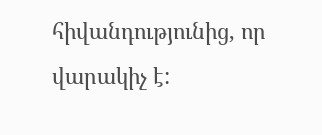հիվանդությունից, որ վարակիչ է: